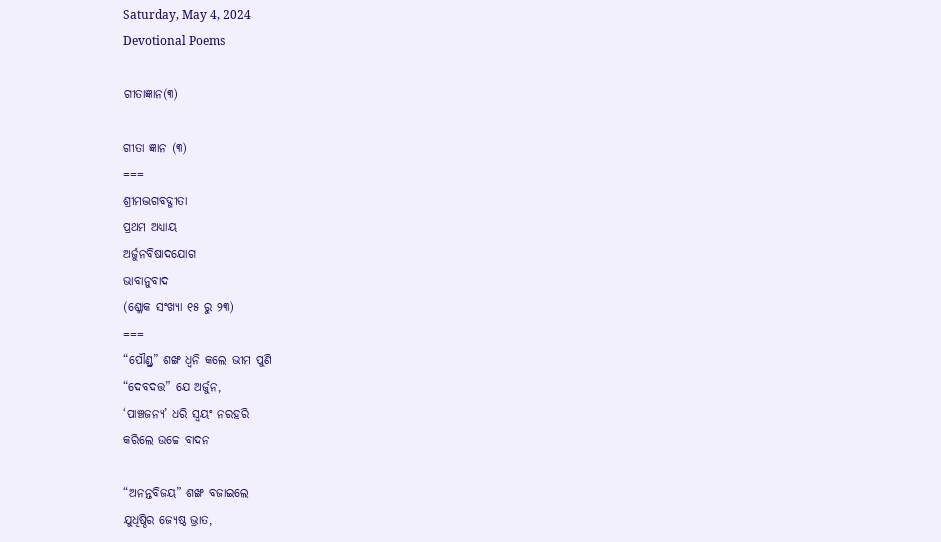Saturday, May 4, 2024
Devotional Poems

ଗୀତାଜ୍ଞାନ(୩)

ଗୀତା ଜ୍ଞାନ (୩)
===
ଶ୍ରୀମଦ୍ଭଗବଦ୍ଗୀତା
ପ୍ରଥମ ଅଧ୍ୟାୟ
ଅର୍ଜୁନବିଷାଦଯୋଗ
ଭାବାନୁବାଦ
(ଶ୍ଳୋକ ସଂଖ୍ୟା ୧୫ ରୁ ୨୩)
===
“ପୌଣ୍ଡ୍ର” ଶଙ୍ଖ ଧ୍ୱନି କଲେ ଭୀମ ପୁଣି
“ଦେବଦତ୍ତ” ଯେ ଅର୍ଜୁନ,
‘ପାଞ୍ଚଜନ୍ୟ’ ଧରି ସ୍ବୟଂ ନରହରି
କରିଲେ ଉଚ୍ଚେ ବାଦନ

“ଅନନ୍ତବିଜୟ” ଶଙ୍ଖ ବଜାଇଲେ
ଯୁଧିଷ୍ଠିର ଜ୍ୟେଷ୍ଠ ଭ୍ରାତ,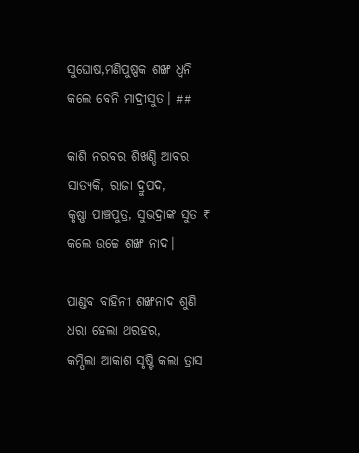ସୁଘୋଷ,ମଣିପୁଷ୍ପକ ଶଙ୍ଖ ଧ୍ୱନି
କଲେ ବେନି ମାଦ୍ରୀସୁତ। ##

କାଶି ନରବର ଶିଖଣ୍ଡି ଆବର
ସାତ୍ୟକି, ରାଜା ଦ୍ରୁପଦ,
କୃଷ୍ଣା ପାଞ୍ଚପୁତ୍ର, ସୁଭଦ୍ରାଙ୍କ ସୁତ ₹
କଲେ ଉଚ୍ଚେ ଶଙ୍ଖ ନାଦ।

ପାଣ୍ଡବ ବାହିନୀ ଶଙ୍ଖନାଦ ଶୁଣି
ଧରା ହେଲା ଥରହର,
କମ୍ପିଲା ଆକାଶ ସୃଷ୍ଟି କଲା ତ୍ରାସ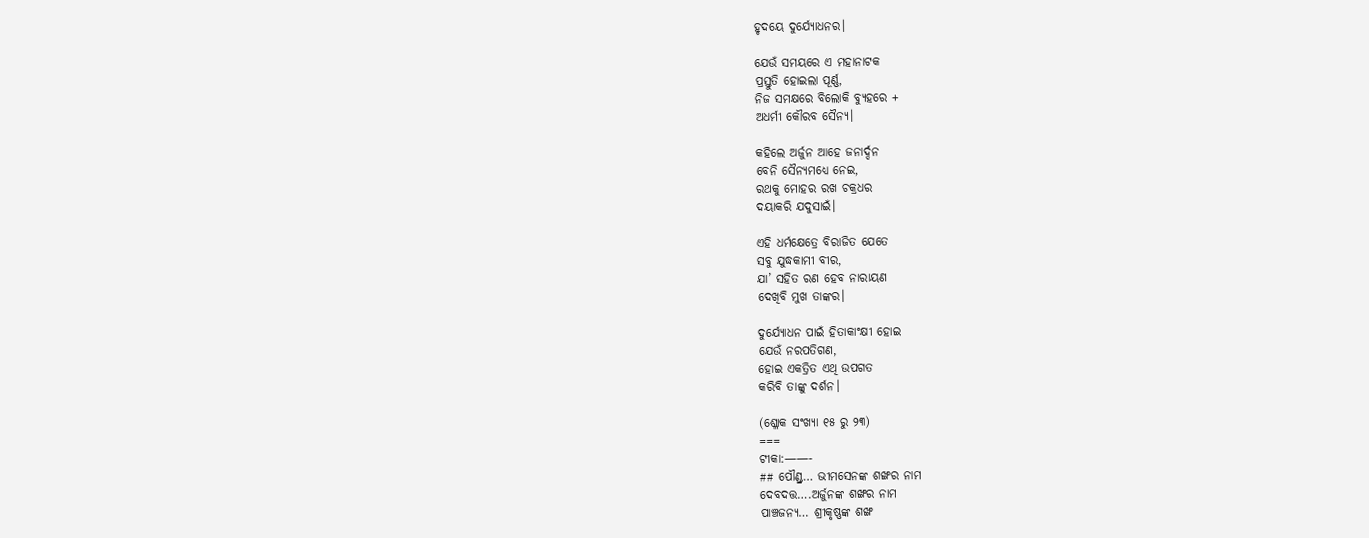ହୃଦୟେ ଦୁର୍ଯ୍ୟୋଧନର।

ଯେଉଁ ସମୟରେ ଏ ମହାନାଟକ
ପ୍ରସ୍ତୁତି ହୋଇଲା ପୂର୍ଣ୍ଣ,
ନିଜ ସମକ୍ଷରେ ବିଲୋକି ବ୍ୟୁହରେ +
ଅଧର୍ମୀ କୌରବ ସୈନ୍ୟ।

କହିଲେ ଅର୍ଜୁନ ଆହେ ଜନାର୍ଦ୍ଦନ
ବେନି ସୈନ୍ୟମଧ୍ୟେ ନେଇ,
ରଥକୁ ମୋହର ରଖ ଚକ୍ରଧର
ଦୟାକରି ଯଦୁସାଇଁ।

ଏହି ଧର୍ମକ୍ଷେତ୍ରେ ବିରାଜିତ ଯେତେ
ସବୁ ଯୁଦ୍ଧକାମୀ ବୀର,
ଯା’ ସହିତ ରଣ ହେବ ନାରାୟଣ
ଦେଖିବି ମୁଖ ତାଙ୍କର।

ଦୁର୍ଯ୍ୟୋଧନ ପାଇଁ ହିତାକାଂକ୍ଷୀ ହୋଇ
ଯେଉଁ ନରପତିଗଣ,
ହୋଇ ଏକତ୍ରିତ ଏଥି ଉପଗତ
କରିବି ତାଙ୍କୁ ଦର୍ଶନ।

(ଶ୍ଳୋକ ସଂଖ୍ୟା ୧୫ ରୁ ୨୩)
===
ଟୀକା:——-
## ପୌଣ୍ଡ୍ର… ଭୀମସେନଙ୍କ ଶଙ୍ଖର ନାମ
ଦେବଦତ୍ତ….ଅର୍ଜୁନଙ୍କ ଶଙ୍ଖର ନାମ
ପାଞ୍ଚଜନ୍ୟ… ଶ୍ରୀକୃଷ୍ଣଙ୍କ ଶଙ୍ଖ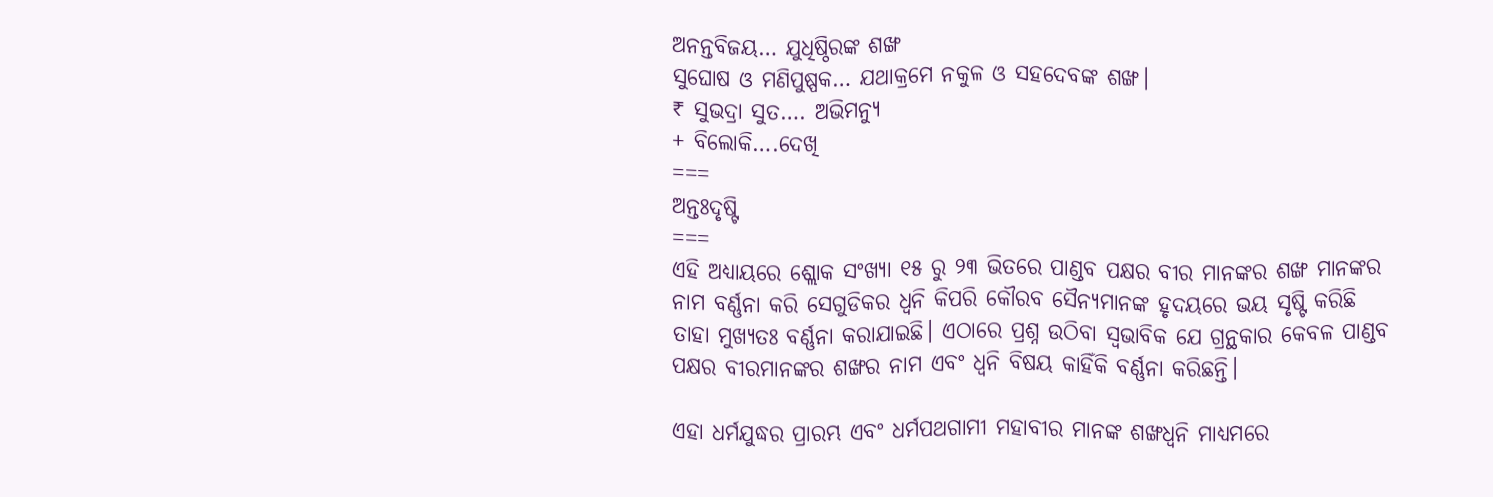ଅନନ୍ତବିଜୟ… ଯୁଧିଷ୍ଠିରଙ୍କ ଶଙ୍ଖ
ସୁଘୋଷ ଓ ମଣିପୁଷ୍ପକ… ଯଥାକ୍ରମେ ନକୁଳ ଓ ସହଦେବଙ୍କ ଶଙ୍ଖ।
₹ ସୁଭଦ୍ରା ସୁତ…. ଅଭିମନ୍ୟୁ
+ ବିଲୋକି….ଦେଖି
===
ଅନ୍ତଃଦୃଷ୍ଟି
===
ଏହି ଅଧ୍ୟାୟରେ ଶ୍ଲୋକ ସଂଖ୍ୟା ୧୫ ରୁ ୨୩ ଭିତରେ ପାଣ୍ଡବ ପକ୍ଷର ବୀର ମାନଙ୍କର ଶଙ୍ଖ ମାନଙ୍କର ନାମ ବର୍ଣ୍ଣନା କରି ସେଗୁଡିକର ଧ୍ବନି କିପରି କୌରବ ସୈନ୍ୟମାନଙ୍କ ହୃଦୟରେ ଭୟ ସୃଷ୍ଟି କରିଛି ତାହା ମୁଖ୍ୟତଃ ବର୍ଣ୍ଣନା କରାଯାଇଛି। ଏଠାରେ ପ୍ରଶ୍ନ ଉଠିବା ସ୍ବଭାବିକ ଯେ ଗ୍ରନ୍ଥକାର କେବଳ ପାଣ୍ଡବ ପକ୍ଷର ବୀରମାନଙ୍କର ଶଙ୍ଖର ନାମ ଏବଂ ଧ୍ବନି ବିଷୟ କାହିଁକି ବର୍ଣ୍ଣନା କରିଛନ୍ତି।

ଏହା ଧର୍ମଯୁଦ୍ଧର ପ୍ରାରମ୍ଭ ଏବଂ ଧର୍ମପଥଗାମୀ ମହାବୀର ମାନଙ୍କ ଶଙ୍ଖଧ୍ୱନି ମାଧ୍ୟମରେ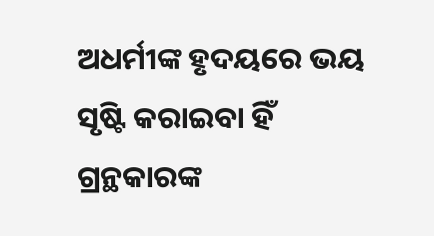ଅଧର୍ମୀଙ୍କ ହୃଦୟରେ ଭୟ ସୃଷ୍ଟି କରାଇବା ହିଁ ଗ୍ରନ୍ଥକାରଙ୍କ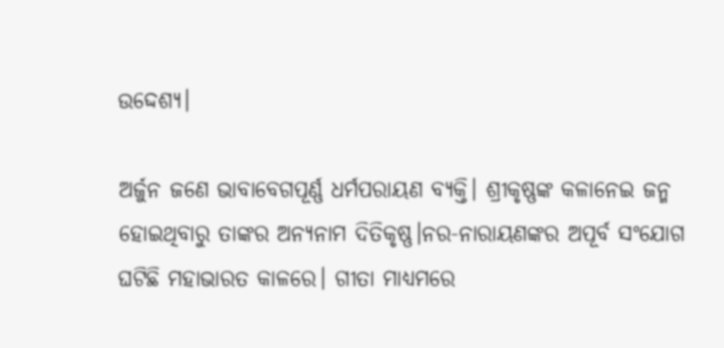ଉଦ୍ଦେଶ୍ୟ।

ଅର୍ଜୁନ ଜଣେ ଭାବାବେଗପୂର୍ଣ୍ଣ ଧର୍ମପରାୟଣ ବ୍ୟକ୍ତି। ଶ୍ରୀକୃଷ୍ଣଙ୍କ କଳାନେଇ ଜନ୍ମ ହୋଇଥିବାରୁ ତାଙ୍କର ଅନ୍ୟନାମ ଦିତିକୃଷ୍ଣ।ନର-ନାରାୟଣଙ୍କର ଅପୂର୍ବ ସଂଯୋଗ ଘଟିଛି ମହାଭାରତ କାଳରେ। ଗୀତା ମାଧ୍ୟମରେ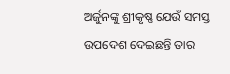ଅର୍ଜୁନଙ୍କୁ ଶ୍ରୀକୃଷ୍ଣ ଯେଉଁ ସମସ୍ତ ଉପଦେଶ ଦେଇଛନ୍ତି ତାର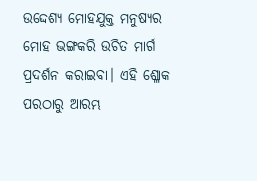ଉଦ୍ଦେଶ୍ୟ ମୋହଯୁକ୍ତ ମନୁଷ୍ୟର ମୋହ ଭଙ୍ଗକରି ଉଚିତ ମାର୍ଗ ପ୍ରଦର୍ଶନ କରାଇବା। ଏହି ଶ୍ଳୋକ ପରଠାରୁ ଆରମ୍ଭ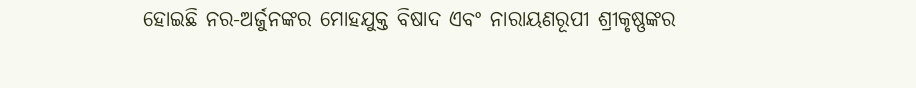ହୋଇଛି ନର-ଅର୍ଜୁନଙ୍କର ମୋହଯୁକ୍ତ ବିଷାଦ ଏବଂ ନାରାୟଣରୂପୀ ଶ୍ରୀକୃଷ୍ଣଙ୍କର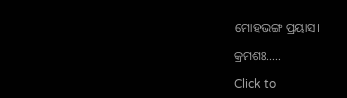ମୋହଭଙ୍ଗ ପ୍ରୟାସ।

କ୍ରମଶଃ…..

Click to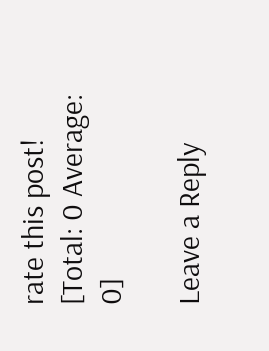rate this post!
[Total: 0 Average: 0]

Leave a Reply